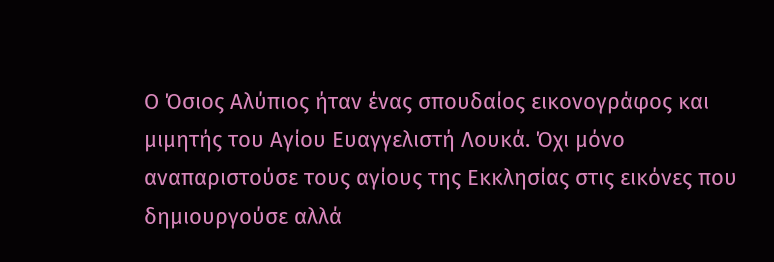Ο Όσιος Αλύπιος ήταν ένας σπουδαίος εικονογράφος και μιμητής του Αγίου Ευαγγελιστή Λουκά. Όχι μόνο αναπαριστούσε τους αγίους της Εκκλησίας στις εικόνες που δημιουργούσε αλλά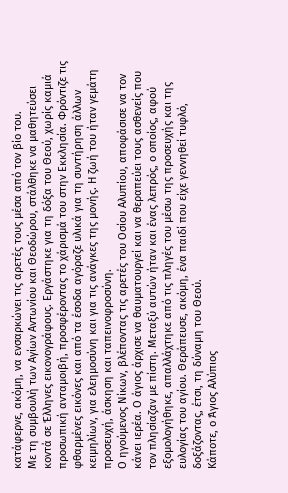κατάφερνε, ακόμη, να ενσαρκώνει τις αρετές τους μέσα από τον βίο του.
Με τη συμβουλή των Αγίων Αντωνίου και Θεοδώρου, στάλθηκε να μαθητεύσει κοντά σε Έλληνες εικονογράφους. Εργάστηκε για τη δόξα του Θεού, χωρίς καμιά προσωπική ανταμοιβή, προσφέροντας το χάρισμά του στην Εκκλησία. Φρόντιζε τις φθαρμένες εικόνες και από τα έσοδα αγόραζε υλικά για τη συντήρηση άλλων κειμηλίων, για ελεημοσύνη και για τις ανάγκες της μονής. Η ζωή του ήταν γεμάτη προσευχή, άσκηση και ταπεινοφροσύνη.
Ο ηγούμενος Νίκων, βλέποντας τις αρετές του Οσίου Αλυπίου, αποφάσισε να τον κάνει ιερέα. Ο άγιος άρχισε να θαυματουργεί και να θεραπεύει τους ασθενείς που τον πλησίαζαν με πίστη. Μεταξύ αυτών ήταν και ένας λεπρός, ο οποίος, αφού εξομολογήθηκε, απαλλάχτηκε από τις πληγές του μέσω της προσευχής και της ευλογίας του αγίου. Θεράπευσε, ακόμη, ένα παιδί που είχε γεννηθεί τυφλό, δοξάζοντας, έτσι, τη δύναμη του Θεού.
Κάποτε, ο Άγιος Αλύπιος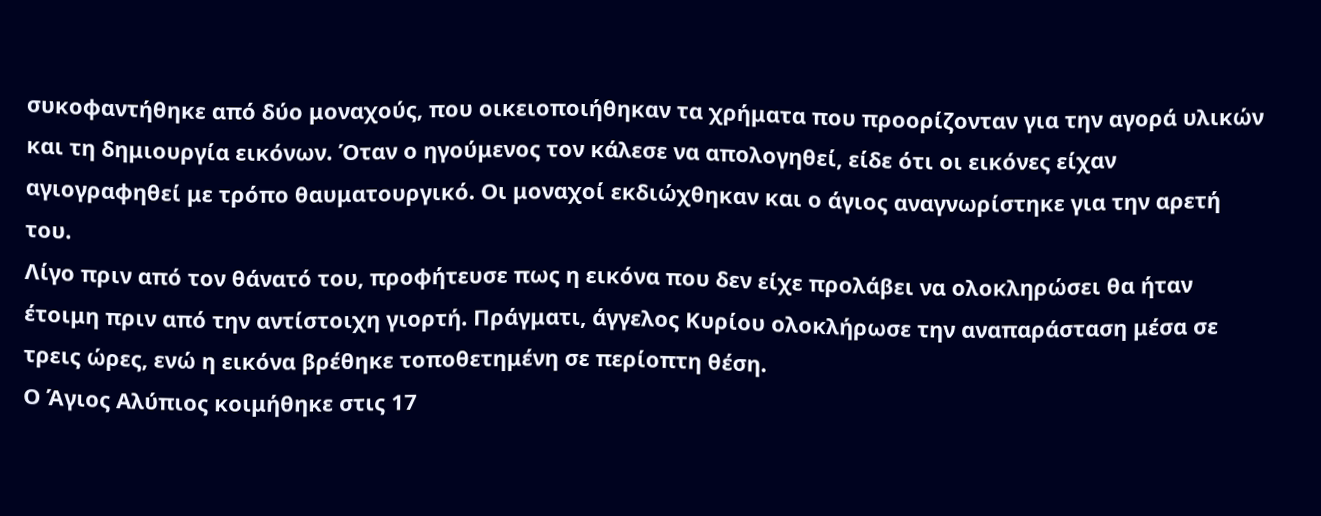συκοφαντήθηκε από δύο μοναχούς, που οικειοποιήθηκαν τα χρήματα που προορίζονταν για την αγορά υλικών και τη δημιουργία εικόνων. Όταν ο ηγούμενος τον κάλεσε να απολογηθεί, είδε ότι οι εικόνες είχαν αγιογραφηθεί με τρόπο θαυματουργικό. Οι μοναχοί εκδιώχθηκαν και ο άγιος αναγνωρίστηκε για την αρετή του.
Λίγο πριν από τον θάνατό του, προφήτευσε πως η εικόνα που δεν είχε προλάβει να ολοκληρώσει θα ήταν έτοιμη πριν από την αντίστοιχη γιορτή. Πράγματι, άγγελος Κυρίου ολοκλήρωσε την αναπαράσταση μέσα σε τρεις ώρες, ενώ η εικόνα βρέθηκε τοποθετημένη σε περίοπτη θέση.
Ο Άγιος Αλύπιος κοιμήθηκε στις 17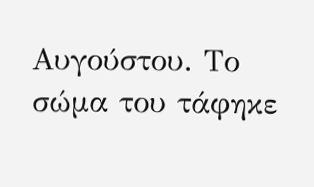Αυγούστου. Το σώμα του τάφηκε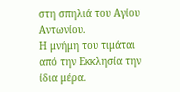στη σπηλιά του Αγίου Αντωνίου.
Η μνήμη του τιμάται από την Εκκλησία την ίδια μέρα.